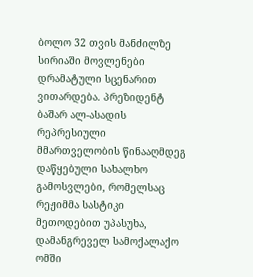ბოლო 32 თვის მანძილზე სირიაში მოვლენები დრამატული სცენარით ვითარდება. პრეზიდენტ ბაშარ ალ-ასადის რეპრესიული მმართველობის წინააღმდეგ დაწყებული სახალხო გამოსვლები, რომელსაც რეჟიმმა სასტიკი მეთოდებით უპასუხა, დამანგრეველ სამოქალაქო ომში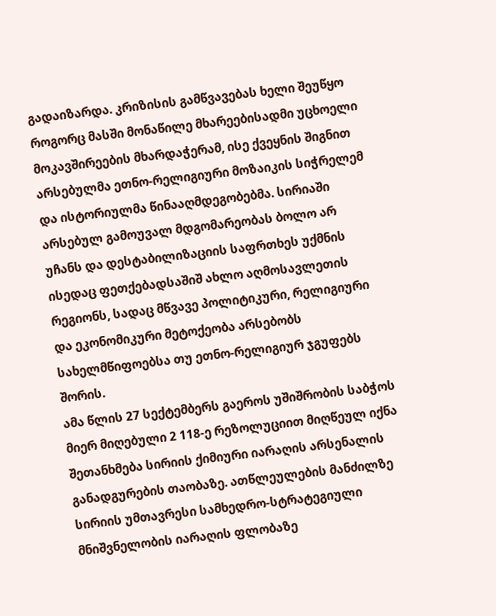გადაიზარდა. კრიზისის გამწვავებას ხელი შეუწყო როგორც მასში მონაწილე მხარეებისადმი უცხოელი მოკავშირეების მხარდაჭერამ, ისე ქვეყნის შიგნით არსებულმა ეთნო-რელიგიური მოზაიკის სიჭრელემ და ისტორიულმა წინააღმდეგობებმა. სირიაში არსებულ გამოუვალ მდგომარეობას ბოლო არ უჩანს და დესტაბილიზაციის საფრთხეს უქმნის ისედაც ფეთქებადსაშიშ ახლო აღმოსავლეთის რეგიონს, სადაც მწვავე პოლიტიკური, რელიგიური და ეკონომიკური მეტოქეობა არსებობს სახელმწიფოებსა თუ ეთნო-რელიგიურ ჯგუფებს შორის.
ამა წლის 27 სექტემბერს გაეროს უშიშრობის საბჭოს მიერ მიღებული 2 118-ე რეზოლუციით მიღწეულ იქნა შეთანხმება სირიის ქიმიური იარაღის არსენალის განადგურების თაობაზე. ათწლეულების მანძილზე სირიის უმთავრესი სამხედრო-სტრატეგიული მნიშვნელობის იარაღის ფლობაზე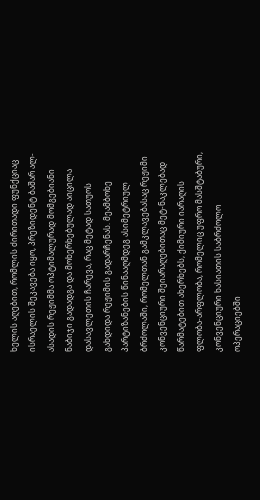ხელის აღებით, რომლის ძირითადი ფუნქციაც ისრაელის შეკავება იყო, პრეზიდენტ ბაშარ ალ-ასადის რეჟიმმა ოპტიმალურად მომგებიანი ნაბიჯი გადადგა და მოხერხებულად აიცილა დასავლეთის ჩარევა, რაც მეტად სათუოს გახდიდა რეჟიმის გადარჩენას. მეამბოხე პარტიზანების წინააღმდეგ ასიმეტრიულ ბრძოლაში, რომელთან გამკლავებასაც რეჟიმი კონვენციური შეიარაღებითაც მეტ-ნაკლებად წარმატებით ახერხებს, ქიმიური იარაღის ფლობა-არფლობა, რომელიც უფრო მასშტაბური, კონვენციური ხასიათის საბრძოლო ოპერაციებში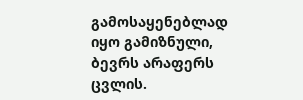გამოსაყენებლად იყო გამიზნული, ბევრს არაფერს ცვლის.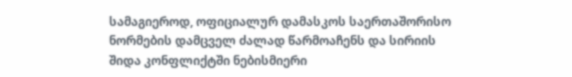სამაგიეროდ, ოფიციალურ დამასკოს საერთაშორისო ნორმების დამცველ ძალად წარმოაჩენს და სირიის შიდა კონფლიქტში ნებისმიერი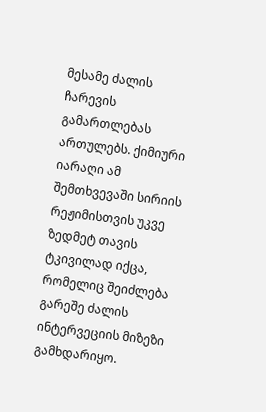მესამე ძალის ჩარევის გამართლებას ართულებს. ქიმიური იარაღი ამ შემთხვევაში სირიის რეჟიმისთვის უკვე ზედმეტ თავის ტკივილად იქცა, რომელიც შეიძლება გარეშე ძალის ინტერვეციის მიზეზი გამხდარიყო.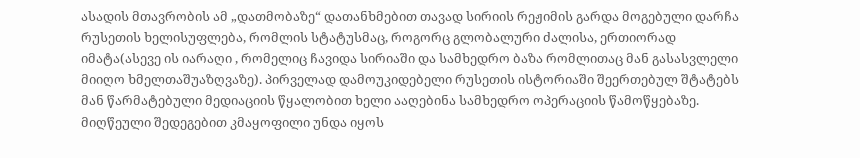ასადის მთავრობის ამ „დათმობაზე“ დათანხმებით თავად სირიის რეჟიმის გარდა მოგებული დარჩა რუსეთის ხელისუფლება, რომლის სტატუსმაც, როგორც გლობალური ძალისა, ერთიორად იმატა(ასევე ის იარაღი , რომელიც ჩავიდა სირიაში და სამხედრო ბაზა რომლითაც მან გასასვლელი მიიღო ხმელთაშუაზღვაზე). პირველად დამოუკიდებელი რუსეთის ისტორიაში შეერთებულ შტატებს მან წარმატებული მედიაციის წყალობით ხელი ააღებინა სამხედრო ოპერაციის წამოწყებაზე. მიღწეული შედეგებით კმაყოფილი უნდა იყოს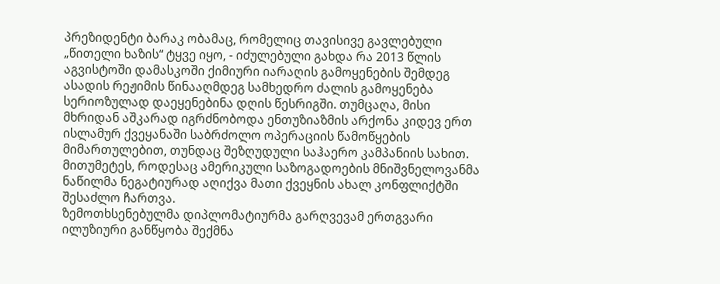პრეზიდენტი ბარაკ ობამაც, რომელიც თავისივე გავლებული „წითელი ხაზის“ ტყვე იყო, - იძულებული გახდა რა 2013 წლის აგვისტოში დამასკოში ქიმიური იარაღის გამოყენების შემდეგ ასადის რეჟიმის წინააღმდეგ სამხედრო ძალის გამოყენება სერიოზულად დაეყენებინა დღის წესრიგში. თუმცაღა, მისი მხრიდან აშკარად იგრძნობოდა ენთუზიაზმის არქონა კიდევ ერთ ისლამურ ქვეყანაში საბრძოლო ოპერაციის წამოწყების მიმართულებით, თუნდაც შეზღუდული საჰაერო კამპანიის სახით. მითუმეტეს, როდესაც ამერიკული საზოგადოების მნიშვნელოვანმა ნაწილმა ნეგატიურად აღიქვა მათი ქვეყნის ახალ კონფლიქტში შესაძლო ჩართვა.
ზემოთხსენებულმა დიპლომატიურმა გარღვევამ ერთგვარი ილუზიური განწყობა შექმნა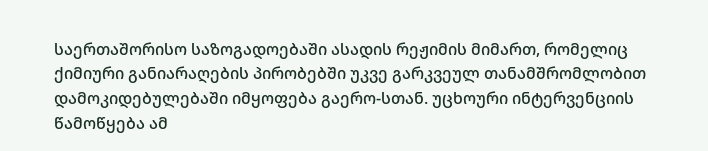საერთაშორისო საზოგადოებაში ასადის რეჟიმის მიმართ, რომელიც ქიმიური განიარაღების პირობებში უკვე გარკვეულ თანამშრომლობით დამოკიდებულებაში იმყოფება გაერო-სთან. უცხოური ინტერვენციის წამოწყება ამ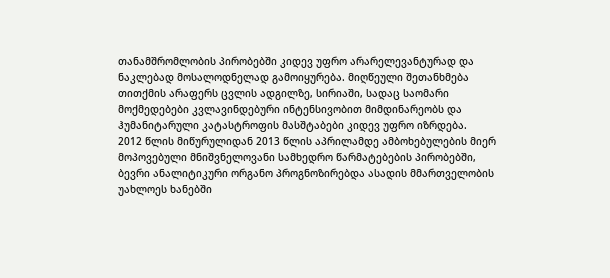თანამშრომლობის პირობებში კიდევ უფრო არარელევანტურად და ნაკლებად მოსალოდნელად გამოიყურება. მიღწეული შეთანხმება თითქმის არაფერს ცვლის ადგილზე, სირიაში, სადაც საომარი მოქმედებები კვლავინდებური ინტენსივობით მიმდინარეობს და ჰუმანიტარული კატასტროფის მასშტაბები კიდევ უფრო იზრდება.
2012 წლის მიწურულიდან 2013 წლის აპრილამდე ამბოხებულების მიერ მოპოვებული მნიშვნელოვანი სამხედრო წარმატებების პირობებში, ბევრი ანალიტიკური ორგანო პროგნოზირებდა ასადის მმართველობის უახლოეს ხანებში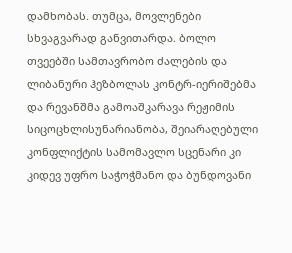დამხობას. თუმცა, მოვლენები სხვაგვარად განვითარდა. ბოლო თვეებში სამთავრობო ძალების და ლიბანური ჰეზბოლას კონტრ-იერიშებმა და რევანშმა გამოაშკარავა რეჟიმის სიცოცხლისუნარიანობა, შეიარაღებული კონფლიქტის სამომავლო სცენარი კი კიდევ უფრო საჭოჭმანო და ბუნდოვანი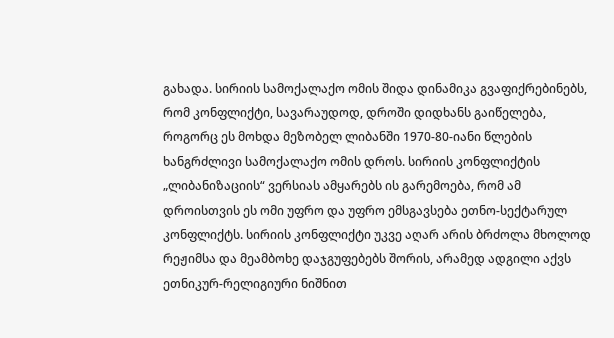გახადა. სირიის სამოქალაქო ომის შიდა დინამიკა გვაფიქრებინებს, რომ კონფლიქტი, სავარაუდოდ, დროში დიდხანს გაიწელება, როგორც ეს მოხდა მეზობელ ლიბანში 1970-80-იანი წლების ხანგრძლივი სამოქალაქო ომის დროს. სირიის კონფლიქტის „ლიბანიზაციის“ ვერსიას ამყარებს ის გარემოება, რომ ამ დროისთვის ეს ომი უფრო და უფრო ემსგავსება ეთნო-სექტარულ კონფლიქტს. სირიის კონფლიქტი უკვე აღარ არის ბრძოლა მხოლოდ რეჟიმსა და მეამბოხე დაჯგუფებებს შორის, არამედ ადგილი აქვს ეთნიკურ-რელიგიური ნიშნით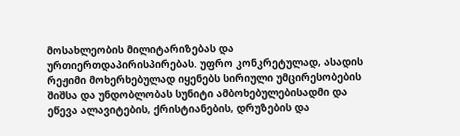მოსახლეობის მილიტარიზებას და ურთიერთდაპირისპირებას. უფრო კონკრეტულად, ასადის რეჟიმი მოხერხებულად იყენებს სირიული უმცირესობების შიშსა და უნდობლობას სუნიტი ამბოხებულებისადმი და ეწევა ალავიტების, ქრისტიანების, დრუზების და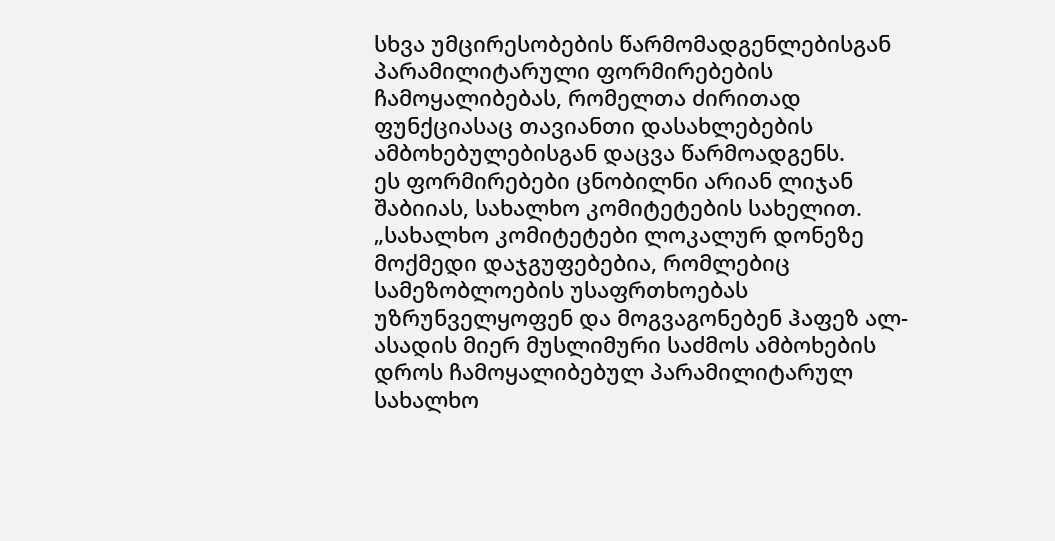სხვა უმცირესობების წარმომადგენლებისგან პარამილიტარული ფორმირებების ჩამოყალიბებას, რომელთა ძირითად ფუნქციასაც თავიანთი დასახლებების ამბოხებულებისგან დაცვა წარმოადგენს.
ეს ფორმირებები ცნობილნი არიან ლიჯან შაბიიას, სახალხო კომიტეტების სახელით. „სახალხო კომიტეტები ლოკალურ დონეზე მოქმედი დაჯგუფებებია, რომლებიც სამეზობლოების უსაფრთხოებას უზრუნველყოფენ და მოგვაგონებენ ჰაფეზ ალ-ასადის მიერ მუსლიმური საძმოს ამბოხების დროს ჩამოყალიბებულ პარამილიტარულ სახალხო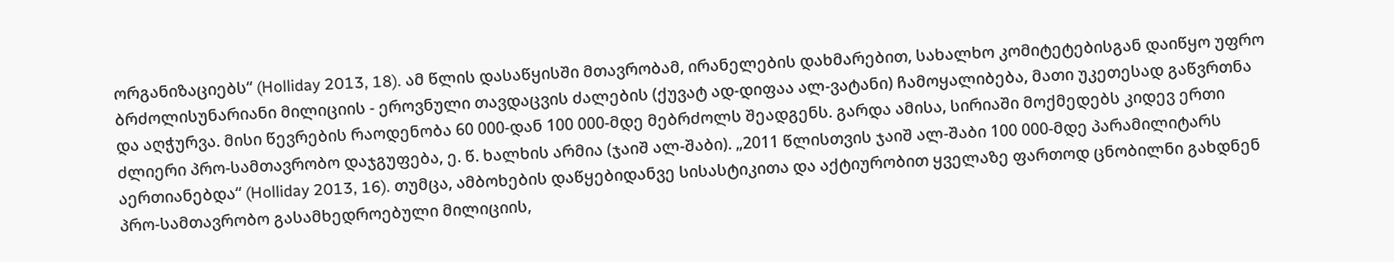ორგანიზაციებს“ (Holliday 2013, 18). ამ წლის დასაწყისში მთავრობამ, ირანელების დახმარებით, სახალხო კომიტეტებისგან დაიწყო უფრო ბრძოლისუნარიანი მილიციის - ეროვნული თავდაცვის ძალების (ქუვატ ად-დიფაა ალ-ვატანი) ჩამოყალიბება, მათი უკეთესად გაწვრთნა და აღჭურვა. მისი წევრების რაოდენობა 60 000-დან 100 000-მდე მებრძოლს შეადგენს. გარდა ამისა, სირიაში მოქმედებს კიდევ ერთი ძლიერი პრო-სამთავრობო დაჯგუფება, ე. წ. ხალხის არმია (ჯაიშ ალ-შაბი). „2011 წლისთვის ჯაიშ ალ-შაბი 100 000-მდე პარამილიტარს აერთიანებდა“ (Holliday 2013, 16). თუმცა, ამბოხების დაწყებიდანვე სისასტიკითა და აქტიურობით ყველაზე ფართოდ ცნობილნი გახდნენ პრო-სამთავრობო გასამხედროებული მილიციის,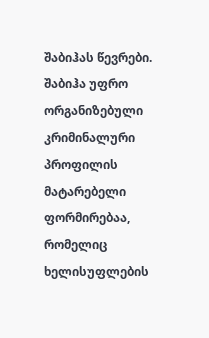შაბიჰას წევრები. შაბიჰა უფრო ორგანიზებული კრიმინალური პროფილის მატარებელი ფორმირებაა, რომელიც ხელისუფლების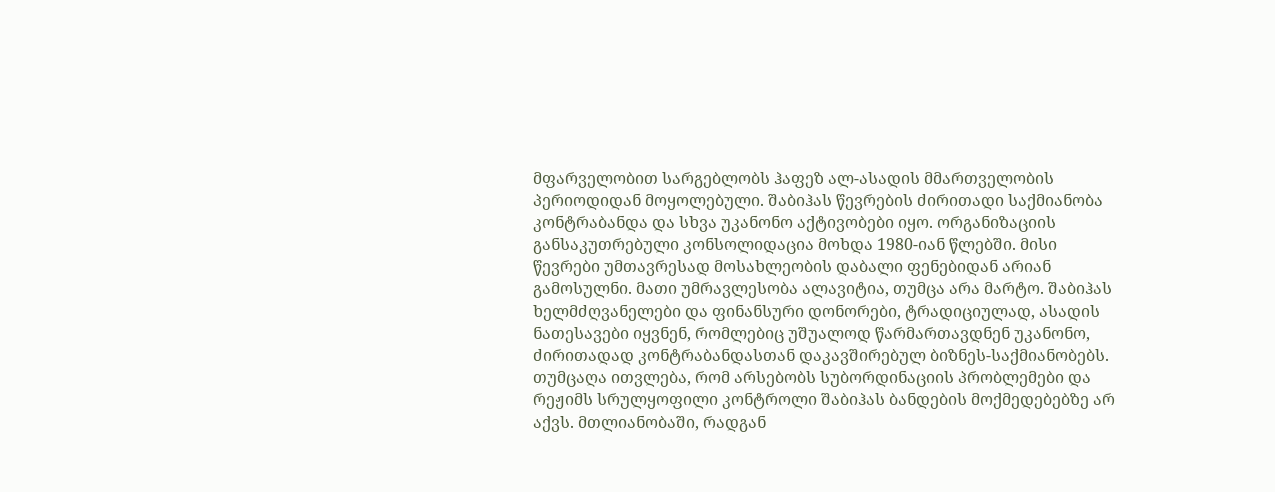მფარველობით სარგებლობს ჰაფეზ ალ-ასადის მმართველობის პერიოდიდან მოყოლებული. შაბიჰას წევრების ძირითადი საქმიანობა კონტრაბანდა და სხვა უკანონო აქტივობები იყო. ორგანიზაციის განსაკუთრებული კონსოლიდაცია მოხდა 1980-იან წლებში. მისი წევრები უმთავრესად მოსახლეობის დაბალი ფენებიდან არიან გამოსულნი. მათი უმრავლესობა ალავიტია, თუმცა არა მარტო. შაბიჰას ხელმძღვანელები და ფინანსური დონორები, ტრადიციულად, ასადის ნათესავები იყვნენ, რომლებიც უშუალოდ წარმართავდნენ უკანონო, ძირითადად კონტრაბანდასთან დაკავშირებულ ბიზნეს-საქმიანობებს. თუმცაღა ითვლება, რომ არსებობს სუბორდინაციის პრობლემები და რეჟიმს სრულყოფილი კონტროლი შაბიჰას ბანდების მოქმედებებზე არ აქვს. მთლიანობაში, რადგან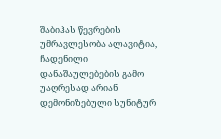შაბიჰას წევრების უმრავლესობა ალავიტია, ჩადენილი დანაშაულებების გამო უაღრესად არიან დემონიზებული სუნიტურ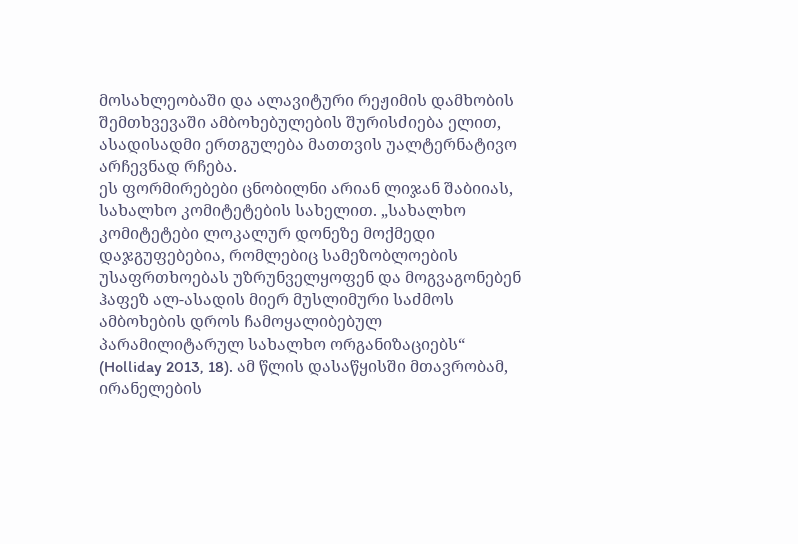მოსახლეობაში და ალავიტური რეჟიმის დამხობის შემთხვევაში ამბოხებულების შურისძიება ელით, ასადისადმი ერთგულება მათთვის უალტერნატივო არჩევნად რჩება.
ეს ფორმირებები ცნობილნი არიან ლიჯან შაბიიას, სახალხო კომიტეტების სახელით. „სახალხო კომიტეტები ლოკალურ დონეზე მოქმედი დაჯგუფებებია, რომლებიც სამეზობლოების უსაფრთხოებას უზრუნველყოფენ და მოგვაგონებენ ჰაფეზ ალ-ასადის მიერ მუსლიმური საძმოს ამბოხების დროს ჩამოყალიბებულ პარამილიტარულ სახალხო ორგანიზაციებს“ (Holliday 2013, 18). ამ წლის დასაწყისში მთავრობამ, ირანელების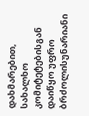დახმარებით, სახალხო კომიტეტებისგან დაიწყო უფრო ბრძოლისუნარიანი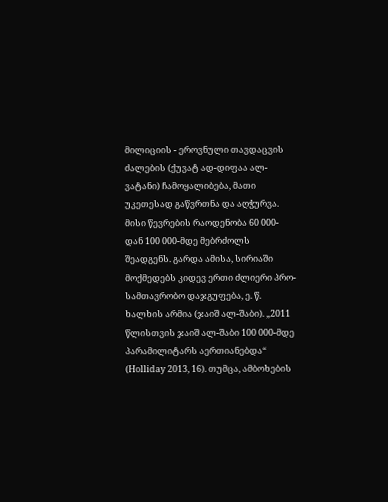მილიციის - ეროვნული თავდაცვის ძალების (ქუვატ ად-დიფაა ალ-ვატანი) ჩამოყალიბება, მათი უკეთესად გაწვრთნა და აღჭურვა. მისი წევრების რაოდენობა 60 000-დან 100 000-მდე მებრძოლს შეადგენს. გარდა ამისა, სირიაში მოქმედებს კიდევ ერთი ძლიერი პრო-სამთავრობო დაჯგუფება, ე. წ. ხალხის არმია (ჯაიშ ალ-შაბი). „2011 წლისთვის ჯაიშ ალ-შაბი 100 000-მდე პარამილიტარს აერთიანებდა“ (Holliday 2013, 16). თუმცა, ამბოხების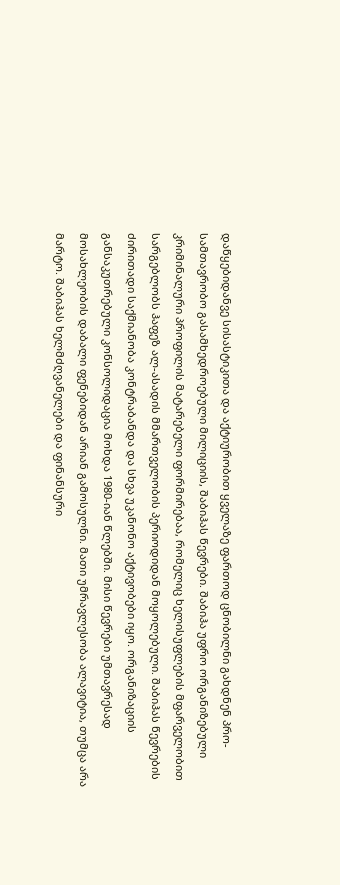დაწყებიდანვე სისასტიკითა და აქტიურობით ყველაზე ფართოდ ცნობილნი გახდნენ პრო-სამთავრობო გასამხედროებული მილიციის, შაბიჰას წევრები. შაბიჰა უფრო ორგანიზებული კრიმინალური პროფილის მატარებელი ფორმირებაა, რომელიც ხელისუფლების მფარველობით სარგებლობს ჰაფეზ ალ-ასადის მმართველობის პერიოდიდან მოყოლებული. შაბიჰას წევრების ძირითადი საქმიანობა კონტრაბანდა და სხვა უკანონო აქტივობები იყო. ორგანიზაციის განსაკუთრებული კონსოლიდაცია მოხდა 1980-იან წლებში. მისი წევრები უმთავრესად მოსახლეობის დაბალი ფენებიდან არიან გამოსულნი. მათი უმრავლესობა ალავიტია, თუმცა არა მარტო. შაბიჰას ხელმძღვანელები და ფინანსური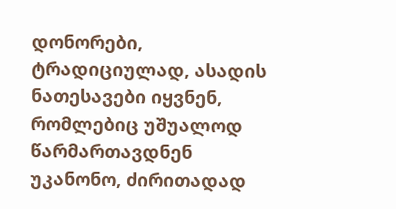დონორები, ტრადიციულად, ასადის ნათესავები იყვნენ, რომლებიც უშუალოდ წარმართავდნენ უკანონო, ძირითადად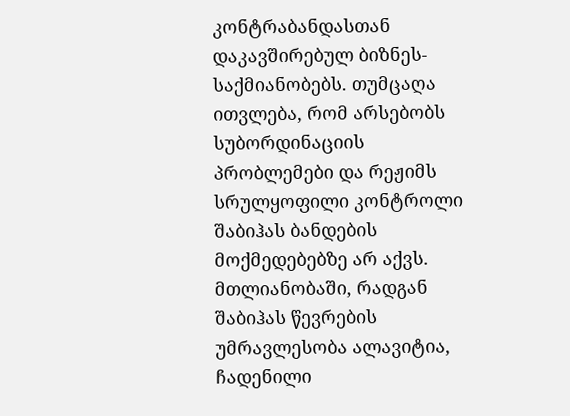კონტრაბანდასთან დაკავშირებულ ბიზნეს-საქმიანობებს. თუმცაღა ითვლება, რომ არსებობს სუბორდინაციის პრობლემები და რეჟიმს სრულყოფილი კონტროლი შაბიჰას ბანდების მოქმედებებზე არ აქვს. მთლიანობაში, რადგან შაბიჰას წევრების უმრავლესობა ალავიტია, ჩადენილი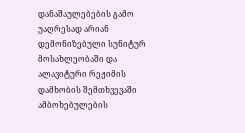დანაშაულებების გამო უაღრესად არიან დემონიზებული სუნიტურ მოსახლეობაში და ალავიტური რეჟიმის დამხობის შემთხვევაში ამბოხებულების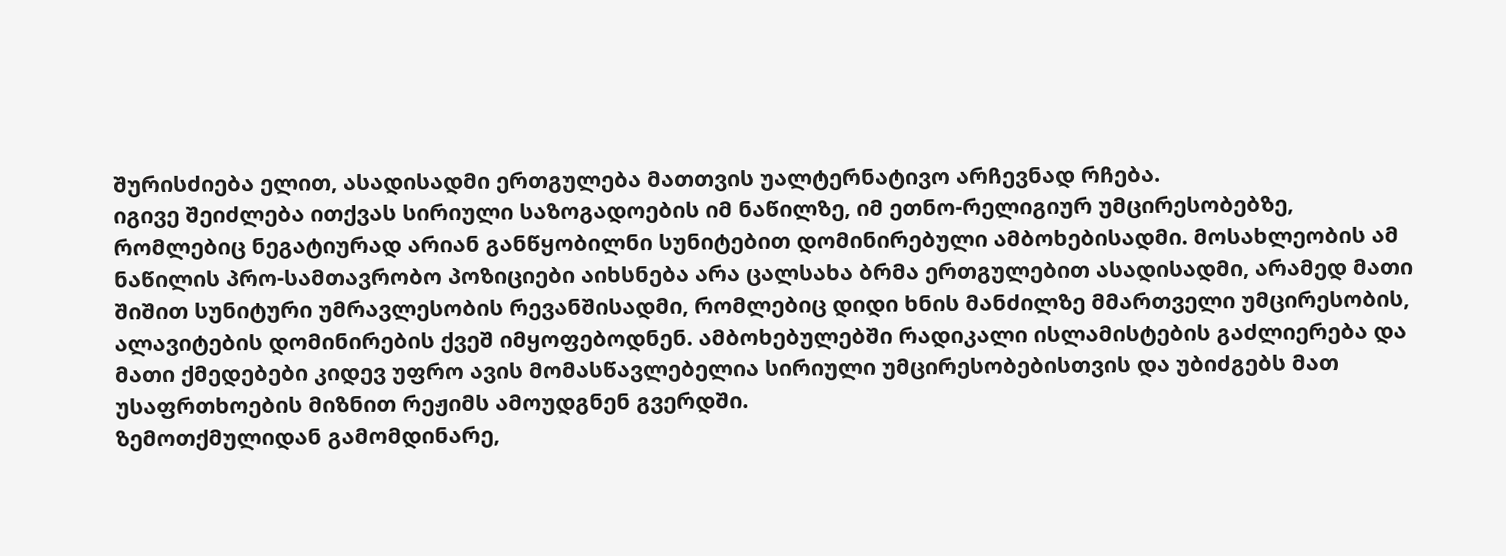შურისძიება ელით, ასადისადმი ერთგულება მათთვის უალტერნატივო არჩევნად რჩება.
იგივე შეიძლება ითქვას სირიული საზოგადოების იმ ნაწილზე, იმ ეთნო-რელიგიურ უმცირესობებზე, რომლებიც ნეგატიურად არიან განწყობილნი სუნიტებით დომინირებული ამბოხებისადმი. მოსახლეობის ამ ნაწილის პრო-სამთავრობო პოზიციები აიხსნება არა ცალსახა ბრმა ერთგულებით ასადისადმი, არამედ მათი შიშით სუნიტური უმრავლესობის რევანშისადმი, რომლებიც დიდი ხნის მანძილზე მმართველი უმცირესობის, ალავიტების დომინირების ქვეშ იმყოფებოდნენ. ამბოხებულებში რადიკალი ისლამისტების გაძლიერება და მათი ქმედებები კიდევ უფრო ავის მომასწავლებელია სირიული უმცირესობებისთვის და უბიძგებს მათ უსაფრთხოების მიზნით რეჟიმს ამოუდგნენ გვერდში.
ზემოთქმულიდან გამომდინარე,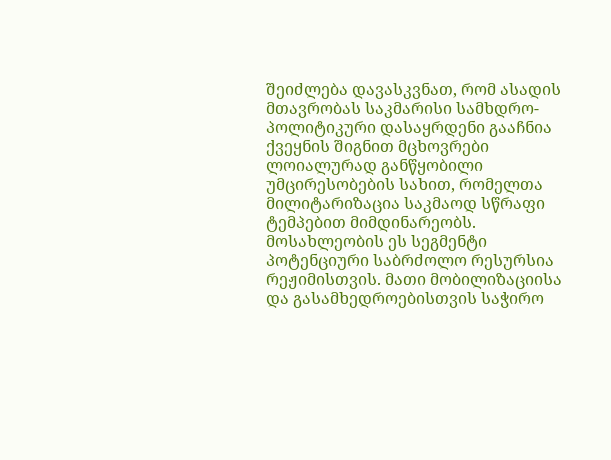შეიძლება დავასკვნათ, რომ ასადის მთავრობას საკმარისი სამხდრო-პოლიტიკური დასაყრდენი გააჩნია ქვეყნის შიგნით მცხოვრები ლოიალურად განწყობილი უმცირესობების სახით, რომელთა მილიტარიზაცია საკმაოდ სწრაფი ტემპებით მიმდინარეობს. მოსახლეობის ეს სეგმენტი პოტენციური საბრძოლო რესურსია რეჟიმისთვის. მათი მობილიზაციისა და გასამხედროებისთვის საჭირო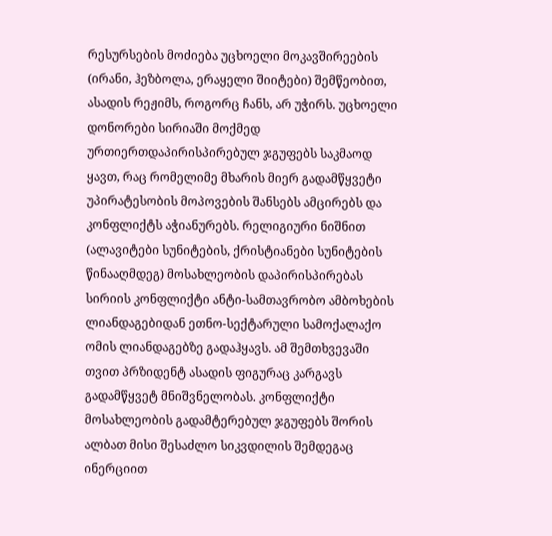რესურსების მოძიება უცხოელი მოკავშირეების (ირანი, ჰეზბოლა, ერაყელი შიიტები) შემწეობით, ასადის რეჟიმს, როგორც ჩანს, არ უჭირს. უცხოელი დონორები სირიაში მოქმედ ურთიერთდაპირისპირებულ ჯგუფებს საკმაოდ ყავთ, რაც რომელიმე მხარის მიერ გადამწყვეტი უპირატესობის მოპოვების შანსებს ამცირებს და კონფლიქტს აჭიანურებს. რელიგიური ნიშნით (ალავიტები სუნიტების, ქრისტიანები სუნიტების წინააღმდეგ) მოსახლეობის დაპირისპირებას სირიის კონფლიქტი ანტი-სამთავრობო ამბოხების ლიანდაგებიდან ეთნო-სექტარული სამოქალაქო ომის ლიანდაგებზე გადაჰყავს. ამ შემთხვევაში თვით პრზიდენტ ასადის ფიგურაც კარგავს გადამწყვეტ მნიშვნელობას. კონფლიქტი მოსახლეობის გადამტერებულ ჯგუფებს შორის ალბათ მისი შესაძლო სიკვდილის შემდეგაც ინერციით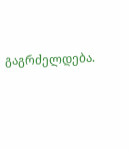გაგრძელდება.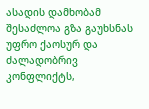ასადის დამხობამ შესაძლოა გზა გაუხსნას უფრო ქაოსურ და ძალადობრივ კონფლიქტს,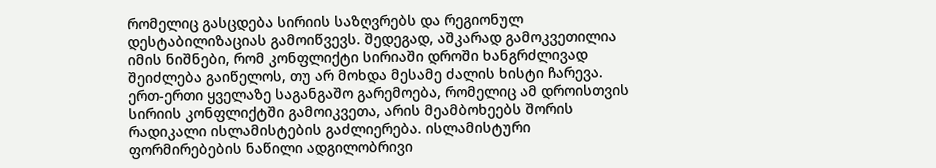რომელიც გასცდება სირიის საზღვრებს და რეგიონულ დესტაბილიზაციას გამოიწვევს. შედეგად, აშკარად გამოკვეთილია იმის ნიშნები, რომ კონფლიქტი სირიაში დროში ხანგრძლივად შეიძლება გაიწელოს, თუ არ მოხდა მესამე ძალის ხისტი ჩარევა.
ერთ-ერთი ყველაზე საგანგაშო გარემოება, რომელიც ამ დროისთვის სირიის კონფლიქტში გამოიკვეთა, არის მეამბოხეებს შორის რადიკალი ისლამისტების გაძლიერება. ისლამისტური ფორმირებების ნაწილი ადგილობრივი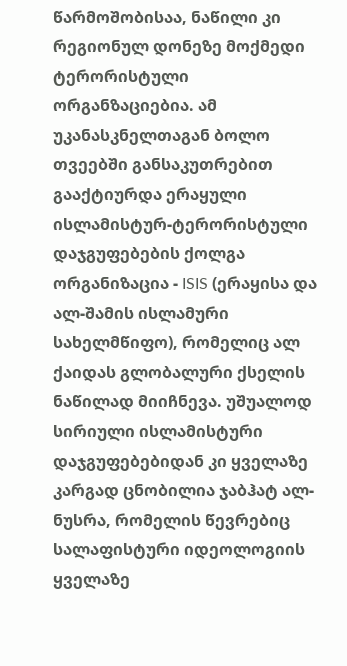წარმოშობისაა, ნაწილი კი რეგიონულ დონეზე მოქმედი ტერორისტული ორგანზაციებია. ამ უკანასკნელთაგან ბოლო თვეებში განსაკუთრებით გააქტიურდა ერაყული ისლამისტურ-ტერორისტული დაჯგუფებების ქოლგა ორგანიზაცია - ISIS (ერაყისა და ალ-შამის ისლამური სახელმწიფო), რომელიც ალ ქაიდას გლობალური ქსელის ნაწილად მიიჩნევა. უშუალოდ სირიული ისლამისტური დაჯგუფებებიდან კი ყველაზე კარგად ცნობილია ჯაბჰატ ალ-ნუსრა, რომელის წევრებიც სალაფისტური იდეოლოგიის ყველაზე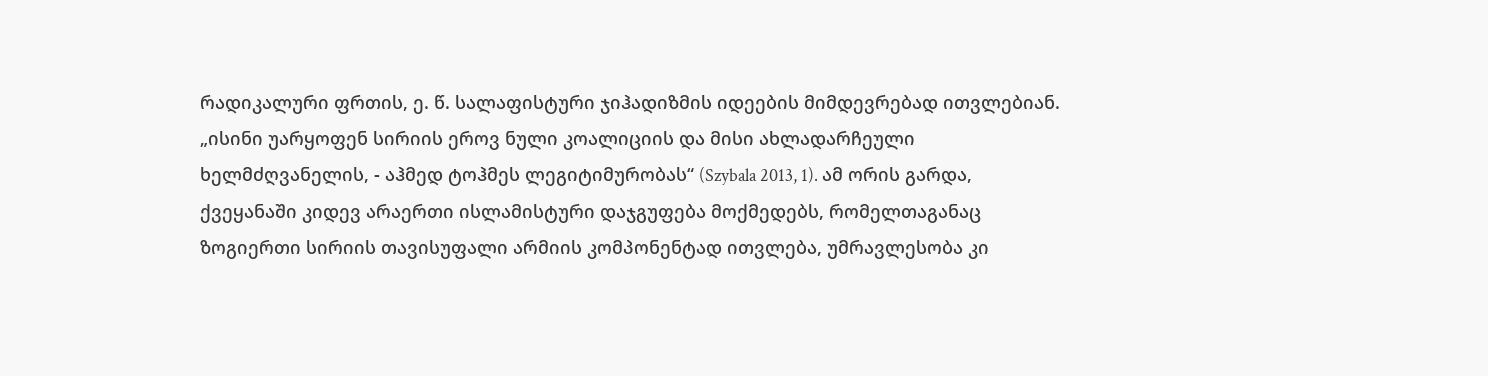რადიკალური ფრთის, ე. წ. სალაფისტური ჯიჰადიზმის იდეების მიმდევრებად ითვლებიან. „ისინი უარყოფენ სირიის ეროვ ნული კოალიციის და მისი ახლადარჩეული ხელმძღვანელის, - აჰმედ ტოჰმეს ლეგიტიმურობას“ (Szybala 2013, 1). ამ ორის გარდა, ქვეყანაში კიდევ არაერთი ისლამისტური დაჯგუფება მოქმედებს, რომელთაგანაც ზოგიერთი სირიის თავისუფალი არმიის კომპონენტად ითვლება, უმრავლესობა კი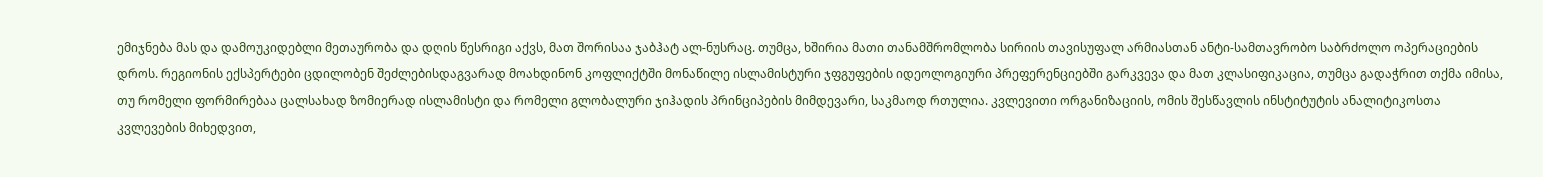ემიჯნება მას და დამოუკიდებლი მეთაურობა და დღის წესრიგი აქვს, მათ შორისაა ჯაბჰატ ალ-ნუსრაც. თუმცა, ხშირია მათი თანამშრომლობა სირიის თავისუფალ არმიასთან ანტი-სამთავრობო საბრძოლო ოპერაციების დროს. რეგიონის ექსპერტები ცდილობენ შეძლებისდაგვარად მოახდინონ კოფლიქტში მონაწილე ისლამისტური ჯფგუფების იდეოლოგიური პრეფერენციებში გარკვევა და მათ კლასიფიკაცია, თუმცა გადაჭრით თქმა იმისა, თუ რომელი ფორმირებაა ცალსახად ზომიერად ისლამისტი და რომელი გლობალური ჯიჰადის პრინციპების მიმდევარი, საკმაოდ რთულია. კვლევითი ორგანიზაციის, ომის შესწავლის ინსტიტუტის ანალიტიკოსთა კვლევების მიხედვით,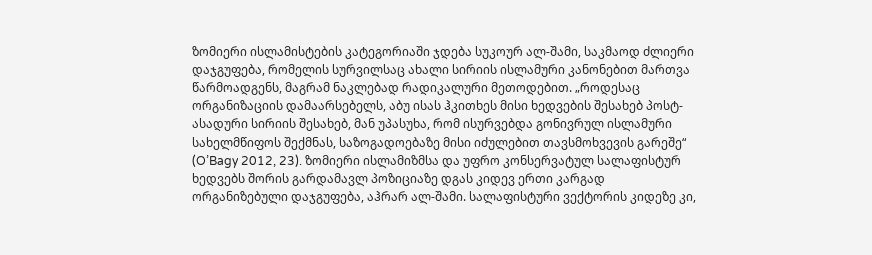ზომიერი ისლამისტების კატეგორიაში ჯდება სუკოურ ალ-შამი, საკმაოდ ძლიერი დაჯგუფება, რომელის სურვილსაც ახალი სირიის ისლამური კანონებით მართვა წარმოადგენს, მაგრამ ნაკლებად რადიკალური მეთოდებით. „როდესაც ორგანიზაციის დამაარსებელს, აბუ ისას ჰკითხეს მისი ხედვების შესახებ პოსტ-ასადური სირიის შესახებ, მან უპასუხა, რომ ისურვებდა გონივრულ ისლამური სახელმწიფოს შექმნას, საზოგადოებაზე მისი იძულებით თავსმოხვევის გარეშე“ (O’Bagy 2012, 23). ზომიერი ისლამიზმსა და უფრო კონსერვატულ სალაფისტურ ხედვებს შორის გარდამავლ პოზიციაზე დგას კიდევ ერთი კარგად ორგანიზებული დაჯგუფება, აჰრარ ალ-შამი. სალაფისტური ვექტორის კიდეზე კი,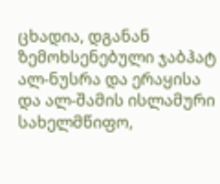ცხადია, დგანან ზემოხსენებული ჯაბჰატ ალ-ნუსრა და ერაყისა და ალ-შამის ისლამური სახელმწიფო,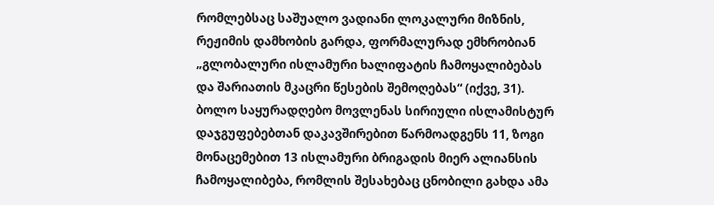რომლებსაც საშუალო ვადიანი ლოკალური მიზნის, რეჟიმის დამხობის გარდა, ფორმალურად ემხრობიან „გლობალური ისლამური ხალიფატის ჩამოყალიბებას და შარიათის მკაცრი წესების შემოღებას“ (იქვე, 31).
ბოლო საყურადღებო მოვლენას სირიული ისლამისტურ დაჯგუფებებთან დაკავშირებით წარმოადგენს 11, ზოგი მონაცემებით 13 ისლამური ბრიგადის მიერ ალიანსის ჩამოყალიბება, რომლის შესახებაც ცნობილი გახდა ამა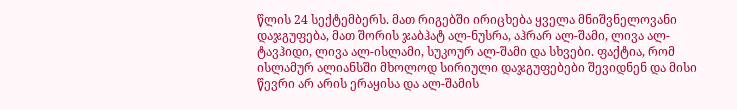წლის 24 სექტემბერს. მათ რიგებში ირიცხება ყველა მნიშვნელოვანი დაჯგუფება, მათ შორის ჯაბჰატ ალ-ნუსრა, აჰრარ ალ-შამი, ლივა ალ-ტავჰიდი, ლივა ალ-ისლამი, სუკოურ ალ-შამი და სხვები. ფაქტია, რომ ისლამურ ალიანსში მხოლოდ სირიული დაჯგუფებები შევიდნენ და მისი წევრი არ არის ერაყისა და ალ-შამის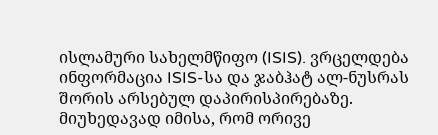ისლამური სახელმწიფო (ISIS). ვრცელდება ინფორმაცია ISIS-სა და ჯაბჰატ ალ-ნუსრას შორის არსებულ დაპირისპირებაზე. მიუხედავად იმისა, რომ ორივე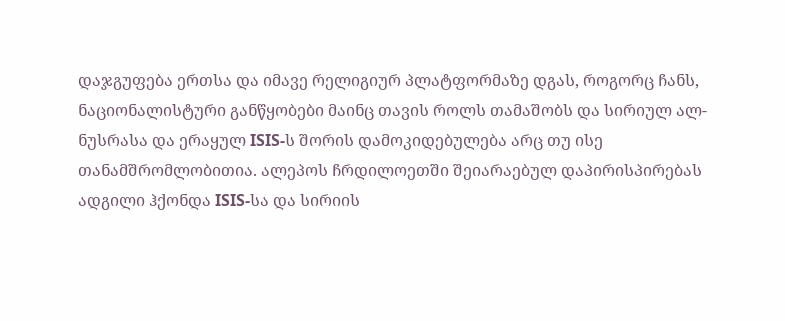დაჯგუფება ერთსა და იმავე რელიგიურ პლატფორმაზე დგას, როგორც ჩანს, ნაციონალისტური განწყობები მაინც თავის როლს თამაშობს და სირიულ ალ-ნუსრასა და ერაყულ ISIS-ს შორის დამოკიდებულება არც თუ ისე თანამშრომლობითია. ალეპოს ჩრდილოეთში შეიარაებულ დაპირისპირებას ადგილი ჰქონდა ISIS-სა და სირიის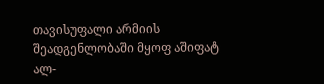თავისუფალი არმიის შეადგენლობაში მყოფ აშიფატ ალ-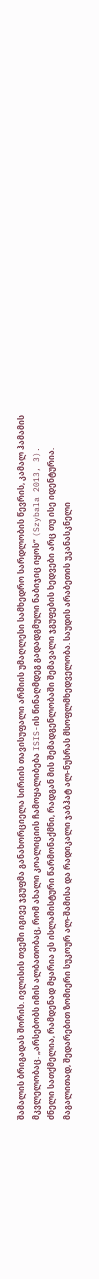შამალის ბრიგადას შორის. ივლისის თვეში იგივე ჯგუფმა განახორციელა სირიის თავისუფალი არმიის უმაღლესი სამხედრო სარდლობის წევრის, კამალ ჰამამის მკვლელობაც. „არსებობს იმის ალბათობაც, რომ ახალი კოალიციის ჩამოყალიბება ISIS-ის წინაღმდეგ გადადგმული ნაბიჯიც იყოს“ (Szybala 2013, 3).
ძნელი სათქმელია, რამდენად მყარია ეს ისლამისტური წარმონაქმნი, რადგან მის შემადგენლობაში შემავალი ჯგუფების ხედვები არც თუ ისე იდენტურია. მაგალითად, შედარებით ზომიერი სუკოურ ალ-შამისა და რადიკალი ჯაბჰატ ალ-ნუსრას მსოფლმხედველობა. საუდის არაბეთის უკანასკნელი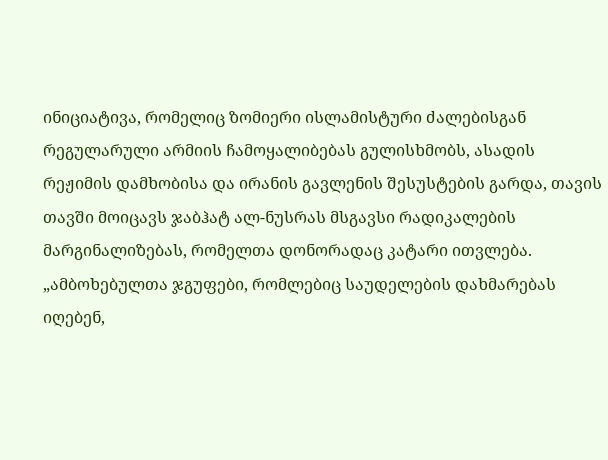ინიციატივა, რომელიც ზომიერი ისლამისტური ძალებისგან რეგულარული არმიის ჩამოყალიბებას გულისხმობს, ასადის რეჟიმის დამხობისა და ირანის გავლენის შესუსტების გარდა, თავის თავში მოიცავს ჯაბჰატ ალ-ნუსრას მსგავსი რადიკალების მარგინალიზებას, რომელთა დონორადაც კატარი ითვლება. „ამბოხებულთა ჯგუფები, რომლებიც საუდელების დახმარებას იღებენ,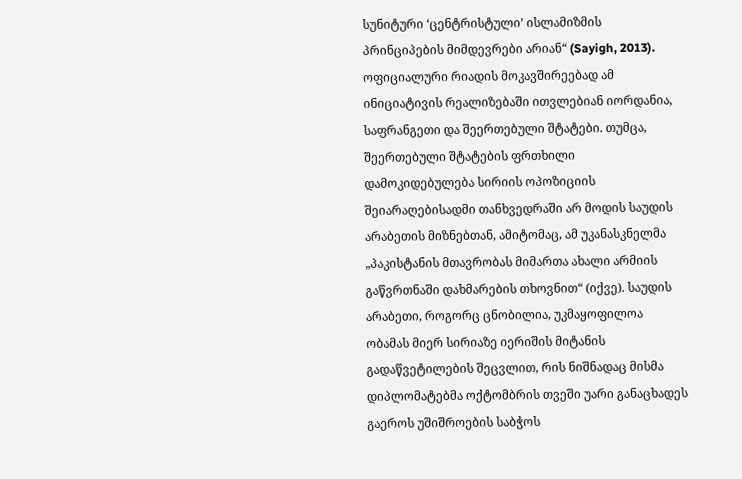სუნიტური ‘ცენტრისტული’ ისლამიზმის პრინციპების მიმდევრები არიან“ (Sayigh, 2013). ოფიციალური რიადის მოკავშირეებად ამ ინიციატივის რეალიზებაში ითვლებიან იორდანია, საფრანგეთი და შეერთებული შტატები. თუმცა, შეერთებული შტატების ფრთხილი დამოკიდებულება სირიის ოპოზიციის შეიარაღებისადმი თანხვედრაში არ მოდის საუდის არაბეთის მიზნებთან, ამიტომაც, ამ უკანასკნელმა „პაკისტანის მთავრობას მიმართა ახალი არმიის გაწვრთნაში დახმარების თხოვნით“ (იქვე). საუდის არაბეთი, როგორც ცნობილია, უკმაყოფილოა ობამას მიერ სირიაზე იერიშის მიტანის გადაწვეტილების შეცვლით, რის ნიშნადაც მისმა დიპლომატებმა ოქტომბრის თვეში უარი განაცხადეს გაეროს უშიშროების საბჭოს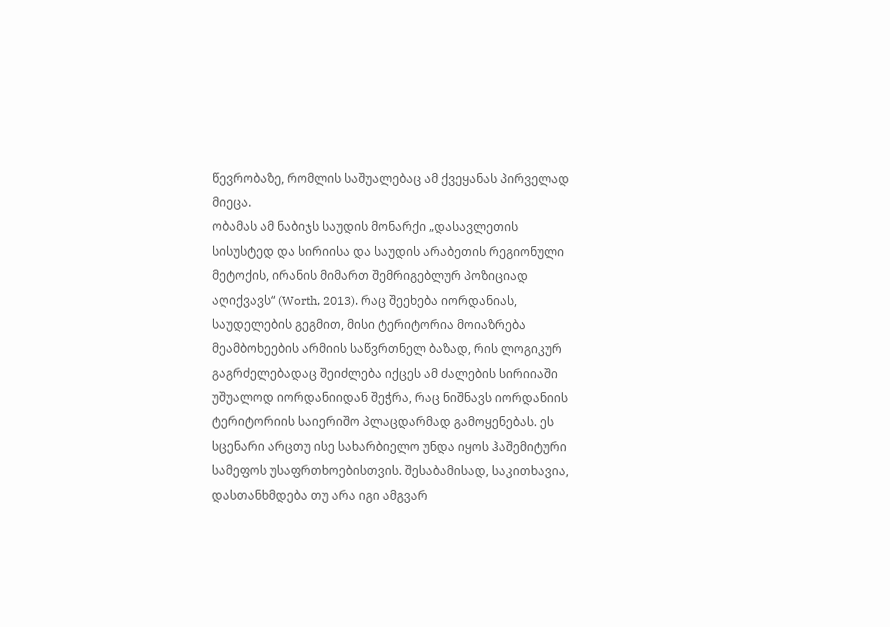წევრობაზე, რომლის საშუალებაც ამ ქვეყანას პირველად მიეცა.
ობამას ამ ნაბიჯს საუდის მონარქი „დასავლეთის სისუსტედ და სირიისა და საუდის არაბეთის რეგიონული მეტოქის, ირანის მიმართ შემრიგებლურ პოზიციად აღიქვავს“ (Worth, 2013). რაც შეეხება იორდანიას, საუდელების გეგმით, მისი ტერიტორია მოიაზრება მეამბოხეების არმიის საწვრთნელ ბაზად, რის ლოგიკურ გაგრძელებადაც შეიძლება იქცეს ამ ძალების სირიიაში უშუალოდ იორდანიიდან შეჭრა, რაც ნიშნავს იორდანიის ტერიტორიის საიერიშო პლაცდარმად გამოყენებას. ეს სცენარი არცთუ ისე სახარბიელო უნდა იყოს ჰაშემიტური სამეფოს უსაფრთხოებისთვის. შესაბამისად, საკითხავია, დასთანხმდება თუ არა იგი ამგვარ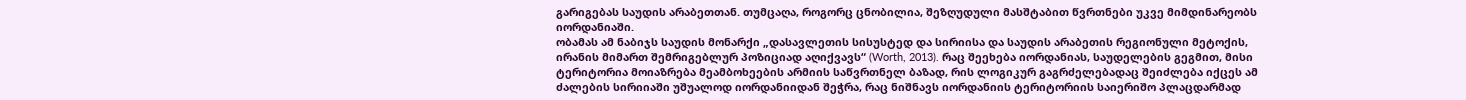გარიგებას საუდის არაბეთთან. თუმცაღა, როგორც ცნობილია, შეზღუდული მასშტაბით წვრთნები უკვე მიმდინარეობს იორდანიაში.
ობამას ამ ნაბიჯს საუდის მონარქი „დასავლეთის სისუსტედ და სირიისა და საუდის არაბეთის რეგიონული მეტოქის, ირანის მიმართ შემრიგებლურ პოზიციად აღიქვავს“ (Worth, 2013). რაც შეეხება იორდანიას, საუდელების გეგმით, მისი ტერიტორია მოიაზრება მეამბოხეების არმიის საწვრთნელ ბაზად, რის ლოგიკურ გაგრძელებადაც შეიძლება იქცეს ამ ძალების სირიიაში უშუალოდ იორდანიიდან შეჭრა, რაც ნიშნავს იორდანიის ტერიტორიის საიერიშო პლაცდარმად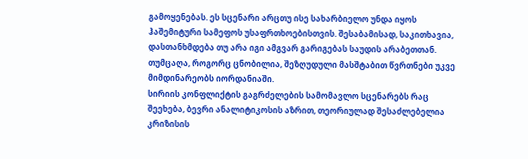გამოყენებას. ეს სცენარი არცთუ ისე სახარბიელო უნდა იყოს ჰაშემიტური სამეფოს უსაფრთხოებისთვის. შესაბამისად, საკითხავია, დასთანხმდება თუ არა იგი ამგვარ გარიგებას საუდის არაბეთთან. თუმცაღა, როგორც ცნობილია, შეზღუდული მასშტაბით წვრთნები უკვე მიმდინარეობს იორდანიაში.
სირიის კონფლიქტის გაგრძელების სამომავლო სცენარებს რაც შეეხება, ბევრი ანალიტიკოსის აზრით, თეორიულად შესაძლებელია კრიზისის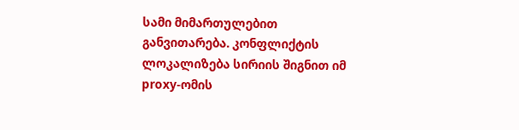სამი მიმართულებით განვითარება. კონფლიქტის ლოკალიზება სირიის შიგნით იმ proxy-ომის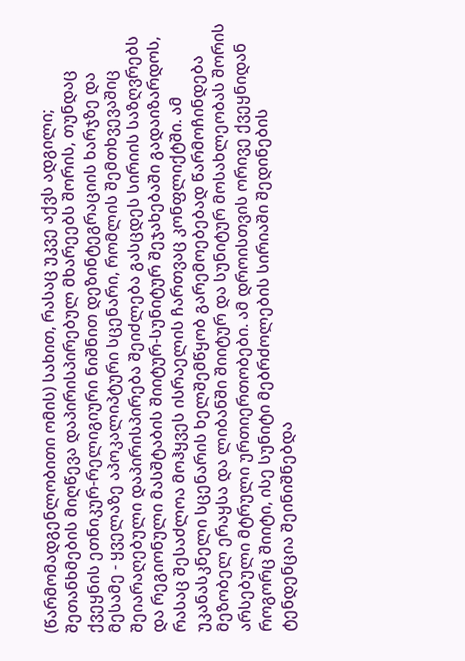(წარმომადგენლობითი ომის) სახით, რასაც უკვე აქვს ადგილი; შეთანხმების მიღწევა დაპირისპირებულ მხარეებს შორის, თუნდაც ქვეყნის ეთნიკურ-რელიგიური ნიშნით დეზინტეგრაციის ხარჯზე და მესამე - ყველაზე აპოკალიპტური სცენარი, რომლის შემთხვევაშიც შეიარაღებული დაპირისპირება შეიძლება გასცდეს სირიის საზღვრებს და რეგიონული მასშტაბის შიიტურ-სუნიტურ შეჯახებაში გადაიზარდოს, რასაც შესაძლოა მოჰყვეს ისრაელის ჩართვაც კონფლიქტში. ამ უკანასკნელი სცენარის ხელშემწყობ გარემოებებად წარმოჩინდება მეზობელ ერაყსა და ლიბანში შიიტურ და სუნიტურ მოსახლეობას შორის არსებული მტრული ურთიერთობები. ამ დროისთვის ორივე ქვეყნიდან როგორც შიიტი, ისე სუნიტი მებრძოლების სირიაში შედინების ტენდენცია შეინიშნებდა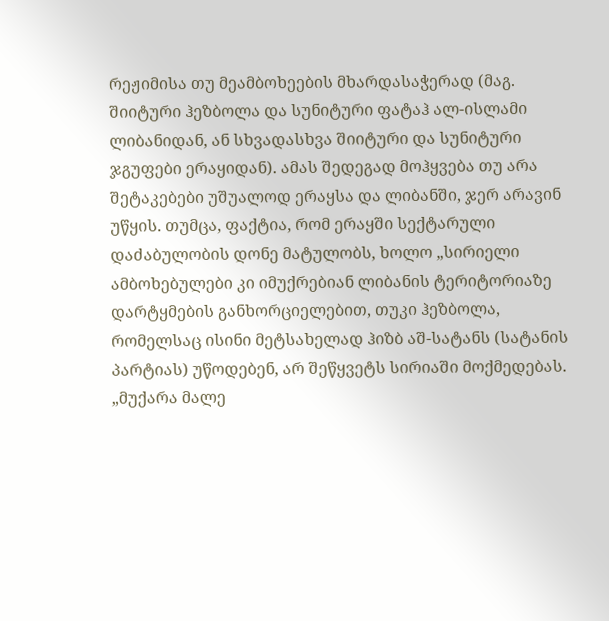რეჟიმისა თუ მეამბოხეების მხარდასაჭერად (მაგ. შიიტური ჰეზბოლა და სუნიტური ფატაჰ ალ-ისლამი ლიბანიდან, ან სხვადასხვა შიიტური და სუნიტური ჯგუფები ერაყიდან). ამას შედეგად მოჰყვება თუ არა შეტაკებები უშუალოდ ერაყსა და ლიბანში, ჯერ არავინ უწყის. თუმცა, ფაქტია, რომ ერაყში სექტარული დაძაბულობის დონე მატულობს, ხოლო „სირიელი ამბოხებულები კი იმუქრებიან ლიბანის ტერიტორიაზე დარტყმების განხორციელებით, თუკი ჰეზბოლა, რომელსაც ისინი მეტსახელად ჰიზბ აშ-სატანს (სატანის პარტიას) უწოდებენ, არ შეწყვეტს სირიაში მოქმედებას. „მუქარა მალე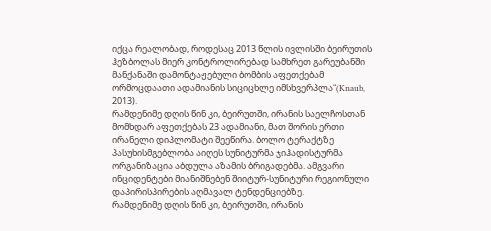იქცა რეალობად, როდესაც 2013 წლის ივლისში ბეირუთის ჰეზბოლას მიერ კონტროლირებად სამხრეთ გარეუბანში მანქანაში დამონტაჟებული ბომბის აფეთქებამ ორმოცდაათი ადამიანის სიციცხლე იმსხვერპლა“(Knaub, 2013).
რამდენიმე დღის წინ კი, ბეირუთში, ირანის საელჩოსთან მომხდარ აფეთქებას 23 ადამიანი, მათ შორის ერთი ირანელი დიპლომატი შეეწირა. ბოლო ტერაქტზე პასუხისმგებლობა აიღეს სუნიტურმა ჯიჰადისტურმა ორგანიზაცია აბდულა აზამის ბრიგადებმა. ამგვარი ინციდენტები მიანიშნებენ შიიტურ-სუნიტური რეგიონული დაპირისპირების აღმავალ ტენდენციებზე.
რამდენიმე დღის წინ კი, ბეირუთში, ირანის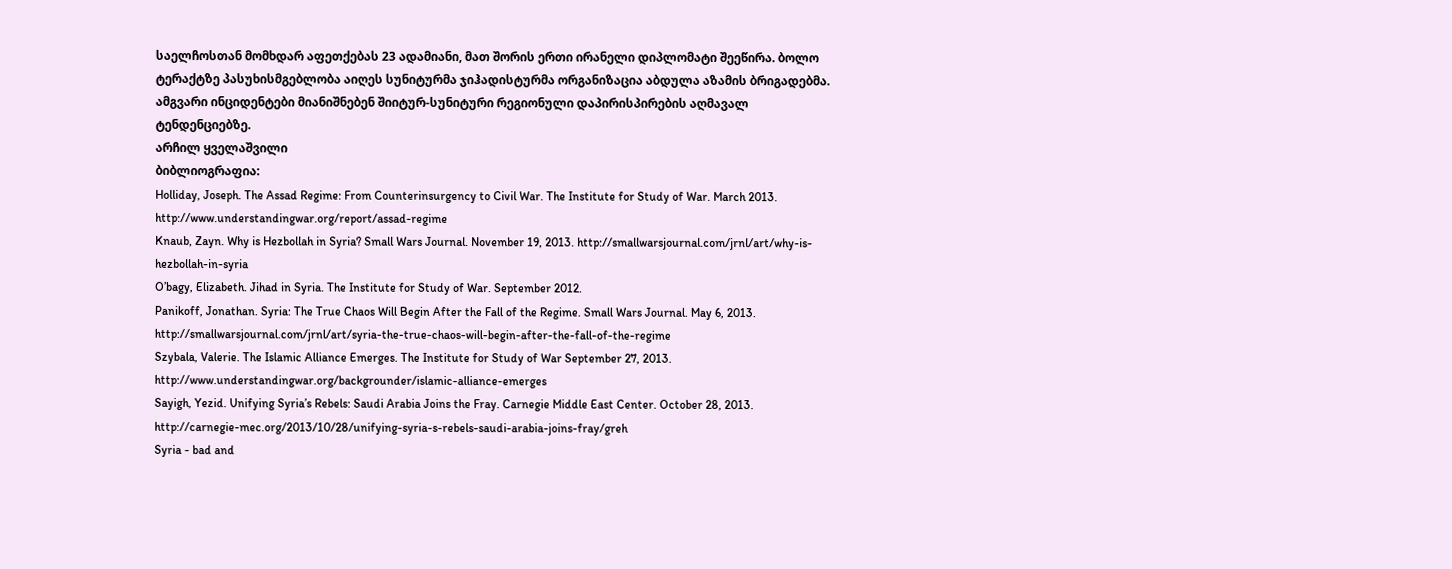საელჩოსთან მომხდარ აფეთქებას 23 ადამიანი, მათ შორის ერთი ირანელი დიპლომატი შეეწირა. ბოლო ტერაქტზე პასუხისმგებლობა აიღეს სუნიტურმა ჯიჰადისტურმა ორგანიზაცია აბდულა აზამის ბრიგადებმა. ამგვარი ინციდენტები მიანიშნებენ შიიტურ-სუნიტური რეგიონული დაპირისპირების აღმავალ ტენდენციებზე.
არჩილ ყველაშვილი
ბიბლიოგრაფია:
Holliday, Joseph. The Assad Regime: From Counterinsurgency to Civil War. The Institute for Study of War. March 2013. http://www.understandingwar.org/report/assad-regime
Knaub, Zayn. Why is Hezbollah in Syria? Small Wars Journal. November 19, 2013. http://smallwarsjournal.com/jrnl/art/why-is-hezbollah-in-syria
O’bagy, Elizabeth. Jihad in Syria. The Institute for Study of War. September 2012.
Panikoff, Jonathan. Syria: The True Chaos Will Begin After the Fall of the Regime. Small Wars Journal. May 6, 2013. http://smallwarsjournal.com/jrnl/art/syria-the-true-chaos-will-begin-after-the-fall-of-the-regime
Szybala, Valerie. The Islamic Alliance Emerges. The Institute for Study of War September 27, 2013. http://www.understandingwar.org/backgrounder/islamic-alliance-emerges
Sayigh, Yezid. Unifying Syria’s Rebels: Saudi Arabia Joins the Fray. Carnegie Middle East Center. October 28, 2013. http://carnegie-mec.org/2013/10/28/unifying-syria-s-rebels-saudi-arabia-joins-fray/greh
Syria - bad and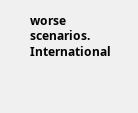worse scenarios. International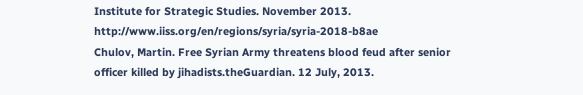Institute for Strategic Studies. November 2013. http://www.iiss.org/en/regions/syria/syria-2018-b8ae
Chulov, Martin. Free Syrian Army threatens blood feud after senior officer killed by jihadists.theGuardian. 12 July, 2013.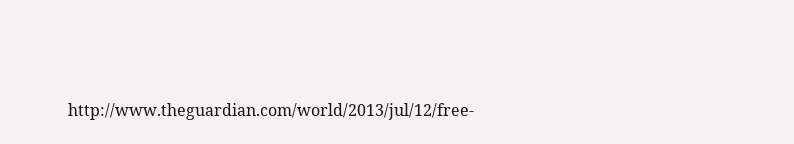http://www.theguardian.com/world/2013/jul/12/free-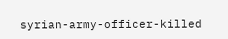syrian-army-officer-killed